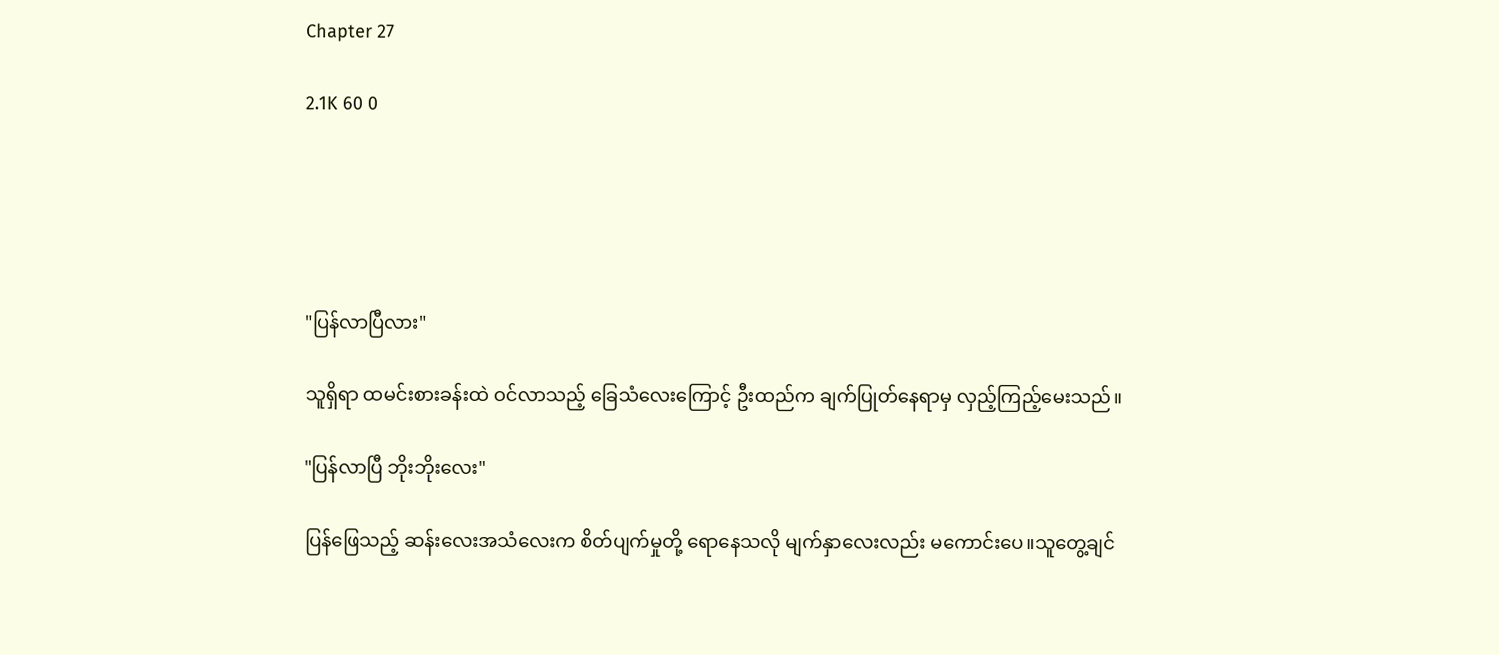Chapter 27

2.1K 60 0





"ပြန်လာပြီလား"

သူရှိရာ ထမင်းစားခန်းထဲ ဝင်လာသည့် ခြေသံလေးကြောင့် ဦးထည်က ချက်ပြုတ်နေရာမှ လှည့်ကြည့်မေးသည်။

"ပြန်လာပြီ ဘိုးဘိုးလေး"

ပြန်ဖြေသည့် ဆန်းလေးအသံလေးက စိတ်ပျက်မှုတို့ ရောနေသလို မျက်နှာလေးလည်း မကောင်းပေ။သူတွေ့ချင်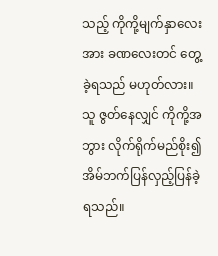သည့် ကိုကို့မျက်နှာလေးအား ခဏလေးတင် တွေ့ခဲ့ရသည် မဟုတ်လား။သူ ဇွတ်နေလျှင် ကိုကို့အဘွား လိုက်ရိုက်မည်စိုး၍ အိမ်ဘက်ပြန်လှည့်ပြန်ခဲ့ရသည်။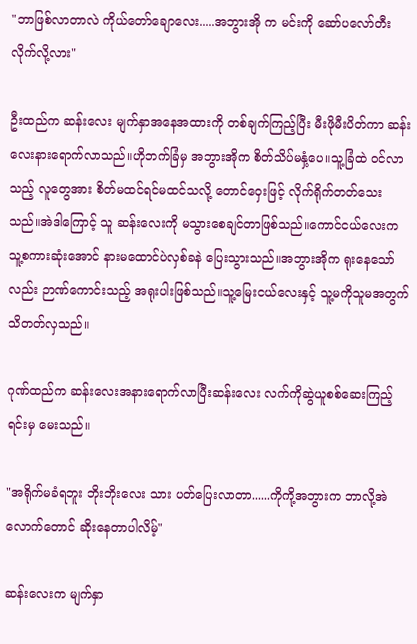"ဘာဖြစ်လာတာလဲ ကိုယ်တော်ချောလေး.....အဘွားအို က မင်းကို ဆော်ပလော်တီးလိုက်လို့လား"

ဦးထည်က ဆန်းလေး မျက်နှာအနေအထားကို တစ်ချက်ကြည့်ပြီး မီးဖိုမီးပိတ်ကာ ဆန်းလေးနားရောက်လာသည်။ဟိုဘက်ခြံမှ အဘွားအိုက စိတ်သိပ်မနှံ့ပေ။သူ့ခြံထဲ ဝင်လာသည့် လူတွေအား စိတ်မထင်ရင်မထင်သလို့ တောင်ဝှေးဖြင့် လိုက်ရိုက်တတ်သေးသည်။အဲဒါကြောင့် သူ ဆန်းလေးကို မသွားစေချင်တာဖြစ်သည်။ကောင်ငယ်လေးက သူ့စကားဆုံးအောင် နားမထောင်ပဲလှစ်ခနဲ ပြေးသွားသည်။အဘွားအိုက ရုးနေသော်လည်း ဉာဏ်ကောင်းသည့် အရုးပါးဖြစ်သည်။သူ့မြေးငယ်လေးနှင့် သူ့မကိုသူမအတွက် သိတတ်လှသည်။

ဂုဏ်ထည်က ဆန်းလေးအနားရောက်လာပြီးဆန်းလေး လက်ကိုဆွဲယူစစ်ဆေးကြည့်ရင်းမှ မေးသည်။

"အရိုက်မခံရဘူး ဘိုးဘိုးလေး သား ပတ်ပြေးလာတာ......ကိုကို့အဘွားက ဘာလို့အဲလောက်တောင် ဆိုးနေတာပါလိမ့်"

ဆန်းလေးက မျက်နှာ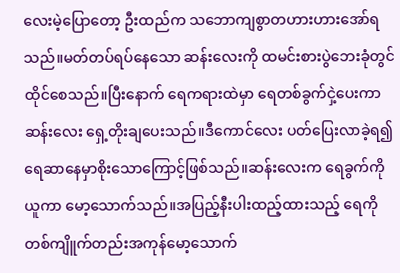လေးမဲ့ပြောတော့ ဦးထည်က သဘောကျစွာတဟားဟားအော်ရသည်။မတ်တပ်ရပ်နေသော ဆန်းလေးကို ထမင်းစားပွဲဘေးခုံတွင် ထိုင်စေသည်။ပြီးနောက် ရေကရားထဲမှာ ရေတစ်ခွက်ငှဲ့ပေးကာ ဆန်းလေး ရှေ့တိုးချပေးသည်။ဒီကောင်လေး ပတ်ပြေးလာခဲ့ရ၍ ရေဆာနေမှာစိုးသောကြောင့်ဖြစ်သည်။ဆန်းလေးက ရေခွက်‌ကိုယူကာ မော့သောက်သည်။အပြည့်နီးပါးထည့်ထားသည့် ရေကို တစ်ကျိူက်တည်းအကုန်မော့သောက်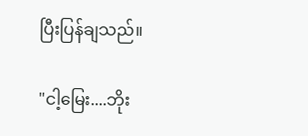ပြီးပြန်ချသည်။

"ငါ့မြေး....ဘိုး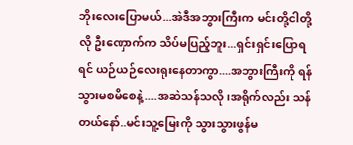ဘိုးလေးပြောမယ်...အဲဒီအဘွားကြီးက မင်းတို့ငါတို့လို ဦးဏှောက်က သိပ်မပြည့်ဘူး...ရှင်းရှင်းပြောရရင် ယဉ်ယဉ်လေးရုးနေတာကွာ....အဘွားကြီးကို ရန်သွားမစမိစေနဲ့....အဆဲသန်သလို၊အရိုက်လည်း သန်တယ်နော်..မင်းသူ့မြေးကို သွားသွားဖွန်မ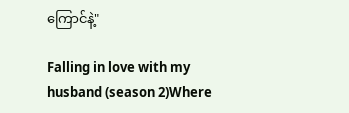ကြောင်နဲ့"

Falling in love with my husband (season 2)Where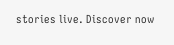stories live. Discover now